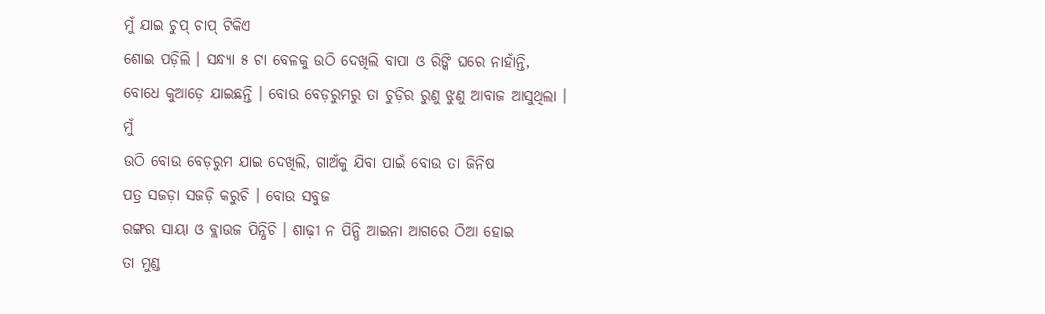ମୁଁ ଯାଇ ଚୁପ୍ ଚାପ୍ ଟିକିଏ
ଶୋଇ ପଡ଼ିଲି । ସନ୍ଧ୍ୟା ୫ ଟା ବେଳକୁ ଉଠି ଦେଖିଲି ବାପା ଓ ରିଙ୍କି ଘରେ ନାହାଁନ୍ତି, ବୋଧେ କୁଆଡ଼େ ଯାଇଛନ୍ତି । ବୋଉ ବେଡ଼ରୁମରୁ ତା ଚୁଡ଼ିର ରୁଣୁ ଝୁଣୁ ଆବାଜ ଆସୁଥିଲା । ମୁଁ
ଉଠି ବୋଉ ବେଡ଼ରୁମ ଯାଇ ଦେଖିଲି, ଗାଅଁକୁ ଯିବା ପାଇଁ ବୋଉ ତା ଜିନିଷ
ପତ୍ର ସଜଡ଼ା ସଜଡ଼ି କରୁଚି । ବୋଉ ସବୁଜ
ରଙ୍ଗର ସାୟା ଓ ବ୍ଲାଉଜ ପିନ୍ଧିଚି । ଶାଢ଼ୀ ନ ପିନ୍ଧି ଆଇନା ଆଗରେ ଠିଆ ହୋଇ
ତା ମୁଣ୍ଡ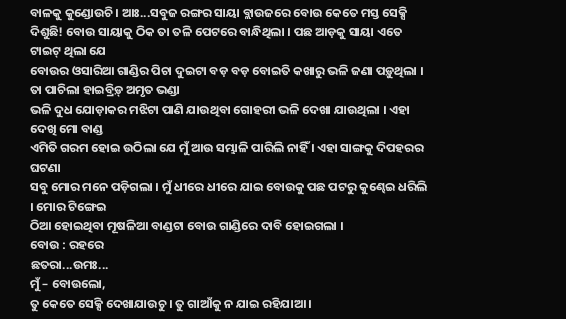ବାଳକୁ କୁଣ୍ଡୋଉଚି । ଆଃ...ସବୁଜ ରଙ୍ଗର ସାୟା ବ୍ଲାଉଜରେ ବୋଉ କେତେ ମସ୍ତ ସେକ୍ସି
ଦିଶୁଛି! ବୋଉ ସାୟାକୁ ଠିକ ତା ତଳି ପେଟରେ ବାନ୍ଧିଥିଲା । ପଛ ଆଡ଼କୁ ସାୟା ଏତେ ଟାଇଟ୍ ଥିଲା ଯେ
ବୋଉର ଓସାରିଆ ଗାଣ୍ଡିର ପିଚା ଦୁଇଟା ବଡ଼ ବଡ଼ ବୋଇତି କଖାରୁ ଭଳି ଜଣା ପଡ଼ୁଥିଲା । ତା ପାଚିଲା ହାଇବ୍ରିଡ଼୍ ଅମୃତ ଭଣ୍ଡା
ଭଳି ଦୁଧ ଯୋଡ଼ାକର ମଝିଟା ପାଣି ଯାଉଥିବା ଗୋହରୀ ଭଳି ଦେଖା ଯାଉଥିଲା । ଏହା ଦେଖି ମୋ ବାଣ୍ଡ
ଏମିତି ଗରମ ହୋଇ ଉଠିଲା ଯେ ମୁଁ ଆଉ ସମ୍ଭାଳି ପାରିଲି ନାହିଁ । ଏହା ସାଙ୍ଗକୁ ଦିପହରର ଘଟଣା
ସବୁ ମୋର ମନେ ପଡ଼ିଗଲା । ମୁଁ ଧୀରେ ଧୀରେ ଯାଇ ବୋଉକୁ ପଛ ପଟରୁ କୁଣ୍ଢେଇ ଧରିଲି । ମୋର ଟିଙ୍ଗେଇ
ଠିଆ ହୋଇଥିବା ମୂଷଳିଆ ବାଣ୍ଡଟା ବୋଉ ଗାଣ୍ଡିରେ ଦାବି ହୋଇଗଲା ।
ବୋଉ : ରହରେ
ଛତରା...ଉମଃ...
ମୁଁ – ବୋଉଲୋ,
ତୁ କେତେ ସେକ୍ସି ଦେଖାଯାଉଚୁ । ତୁ ଗାଆଁକୁ ନ ଯାଇ ରହିଯାଆ ।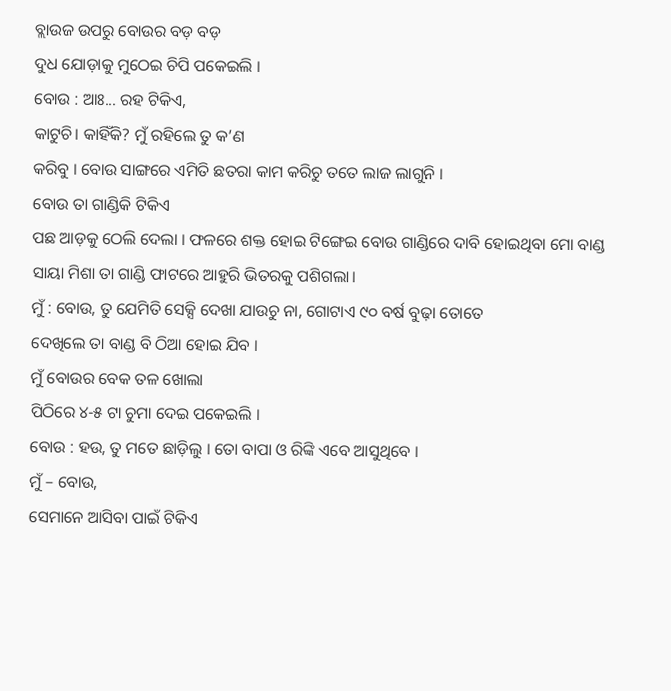ବ୍ଲାଉଜ ଉପରୁ ବୋଉର ବଡ଼ ବଡ଼
ଦୁଧ ଯୋଡ଼ାକୁ ମୁଠେଇ ଚିପି ପକେଇଲି ।
ବୋଉ : ଆଃ... ରହ ଟିକିଏ,
କାଟୁଚି। କାହିଁକି? ମୁଁ ରହିଲେ ତୁ କ’ଣ
କରିବୁ । ବୋଉ ସାଙ୍ଗରେ ଏମିତି ଛତରା କାମ କରିଚୁ ତତେ ଲାଜ ଲାଗୁନି ।
ବୋଉ ତା ଗାଣ୍ଡିକି ଟିକିଏ
ପଛ ଆଡ଼କୁ ଠେଲି ଦେଲା । ଫଳରେ ଶକ୍ତ ହୋଇ ଟିଙ୍ଗେଇ ବୋଉ ଗାଣ୍ଡିରେ ଦାବି ହୋଇଥିବା ମୋ ବାଣ୍ଡ
ସାୟା ମିଶା ତା ଗାଣ୍ଡି ଫାଟରେ ଆହୁରି ଭିତରକୁ ପଶିଗଲା।
ମୁଁ : ବୋଉ, ତୁ ଯେମିତି ସେକ୍ସି ଦେଖା ଯାଉଚୁ ନା, ଗୋଟାଏ ୯୦ ବର୍ଷ ବୁଢ଼ା ତୋତେ
ଦେଖିଲେ ତା ବାଣ୍ଡ ବି ଠିଆ ହୋଇ ଯିବ ।
ମୁଁ ବୋଉର ବେକ ତଳ ଖୋଲା
ପିଠିରେ ୪-୫ ଟା ଚୁମା ଦେଇ ପକେଇଲି ।
ବୋଉ : ହଉ, ତୁ ମତେ ଛାଡ଼ିଲୁ । ତୋ ବାପା ଓ ରିଙ୍କି ଏବେ ଆସୁଥିବେ ।
ମୁଁ – ବୋଉ,
ସେମାନେ ଆସିବା ପାଇଁ ଟିକିଏ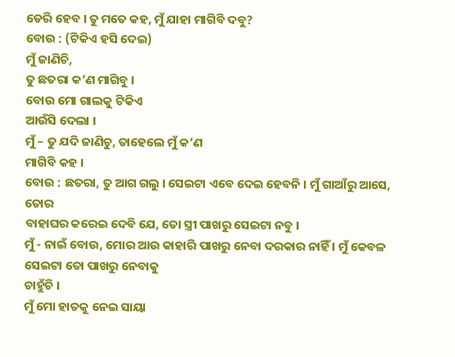ଡେରି ହେବ । ତୁ ମତେ କହ, ମୁଁ ଯାହା ମାଗିବି ଦବୁ?
ବୋଉ : (ଟିକିଏ ହସି ଦେଇ)
ମୁଁ ଜାଣିଚି,
ତୁ ଛତରା କ’ଣ ମାଗିବୁ ।
ବୋଉ ମୋ ଗାଲକୁ ଟିକିଏ
ଆଉଁସି ଦେଲା ।
ମୁଁ – ତୁ ଯଦି ଜାଣିଚୁ, ତାହେଲେ ମୁଁ କ’ଣ
ମାଗିବି କହ ।
ବୋଉ : ଛତରା, ତୁ ଆଗ ଗଲୁ । ସେଇଟା ଏବେ ଦେଇ ହେବନି । ମୁଁ ଗାଆଁରୁ ଆସେ, ତୋର
ବାହାଘର କରେଇ ଦେବି ଯେ, ତୋ ସ୍ତ୍ରୀ ପାଖରୁ ସେଇଟା ନବୁ ।
ମୁଁ - ନାଇଁ ବୋଉ, ମୋର ଆଉ କାହାରି ପାଖରୁ ନେବା ଦରକାର ନାହିଁ । ମୁଁ କେବଳ ସେଇଟା ତୋ ପାଖରୁ ନେବାକୁ
ଚାହୁଁଚି ।
ମୁଁ ମୋ ହାତକୁ ନେଇ ସାୟା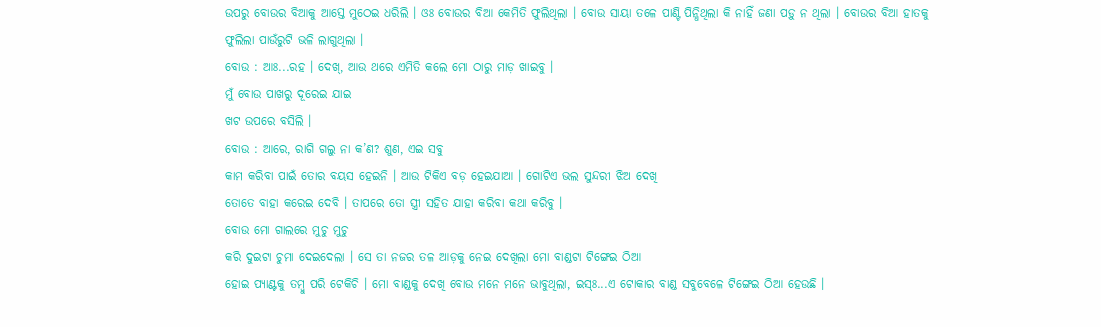ଉପରୁ ବୋଉର ବିଆକୁ ଆସ୍ତେ ମୁଠେଇ ଧରିଲି । ଓଃ ବୋଉର ବିଆ କେମିତି ଫୁଲିଥିଲା । ବୋଉ ସାୟା ତଳେ ପାଣ୍ଟି ପିନ୍ଧିଥିଲା କି ନାହିଁ ଜଣା ପଡ଼ୁ ନ ଥିଲା । ବୋଉର ବିଆ ହାତକୁ
ଫୁଲିଲା ପାଉଁରୁଟି ଭଳି ଲାଗୁଥିଲା ।
ବୋଉ : ଆଃ...ରହ । ଦେଖ୍, ଆଉ ଥରେ ଏମିତି କଲେ ମୋ ଠାରୁ ମାଡ଼ ଖାଇବୁ ।
ମୁଁ ବୋଉ ପାଖରୁ ଦୂରେଇ ଯାଇ
ଖଟ ଉପରେ ବସିଲି ।
ବୋଉ : ଆରେ, ରାଗି ଗଲୁ ନା କ’ଣ? ଶୁଣ, ଏଇ ସବୁ
କାମ କରିବା ପାଇଁ ତୋର ବୟସ ହେଇନି । ଆଉ ଟିକିଏ ବଡ଼ ହେଇଯାଆ । ଗୋଟିଏ ଭଲ ସୁନ୍ଦରୀ ଝିଅ ଦେଖି
ତୋତେ ବାହା କରେଇ ଦେବି । ତାପରେ ତୋ ସ୍ତ୍ରୀ ସହିତ ଯାହା କରିବା କଥା କରିବୁ ।
ବୋଉ ମୋ ଗାଲରେ ମୁଚୁ ମୁଚୁ
କରି ଦୁଇଟା ଚୁମା ଦେଇଦେଲା । ସେ ତା ନଜର ତଳ ଆଡ଼କୁ ନେଇ ଦେଖିଲା ମୋ ବାଣ୍ଡଟା ଟିଙ୍ଗେଇ ଠିଆ
ହୋଇ ପ୍ୟାଣ୍ଟକୁ ତମ୍ବୁ ପରି ଟେକିଚି । ମୋ ବାଣ୍ଡକୁ ଦେଖି ବୋଉ ମନେ ମନେ ଭାବୁଥିଲା, ଇସ୍ଃ...ଏ ଟୋକାର ବାଣ୍ଡ ସବୁବେଳେ ଟିଙ୍ଗେଇ ଠିଆ ହେଉଛି ।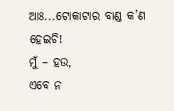ଆଃ...ଟୋକାଟାର ବାଣ୍ଡ କ’ଣ ହେଇଚି!
ମୁଁ – ହଉ,
ଏବେ ନ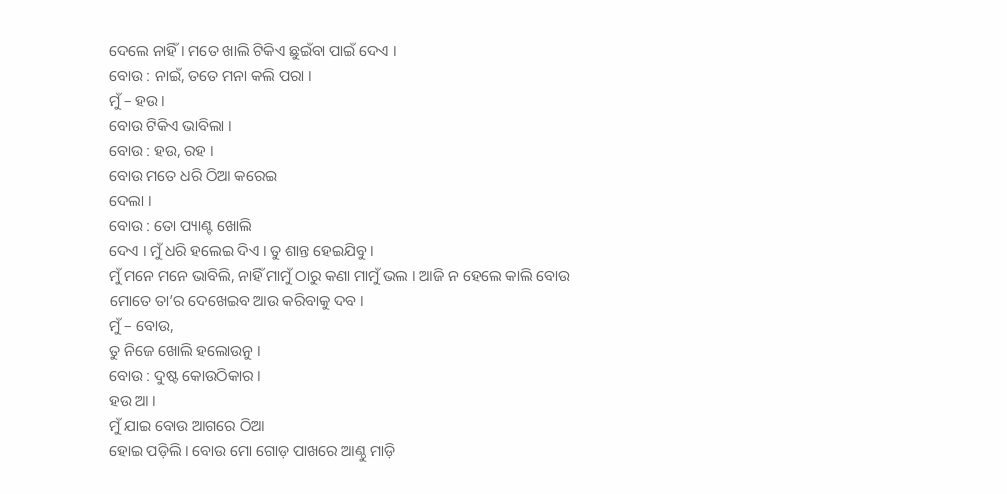ଦେଲେ ନାହିଁ । ମତେ ଖାଲି ଟିକିଏ ଛୁଇଁବା ପାଇଁ ଦେଏ ।
ବୋଉ : ନାଇଁ, ତତେ ମନା କଲି ପରା ।
ମୁଁ – ହଉ ।
ବୋଉ ଟିକିଏ ଭାବିଲା ।
ବୋଉ : ହଉ, ରହ ।
ବୋଉ ମତେ ଧରି ଠିଆ କରେଇ
ଦେଲା ।
ବୋଉ : ତୋ ପ୍ୟାଣ୍ଟ ଖୋଲି
ଦେଏ । ମୁଁ ଧରି ହଲେଇ ଦିଏ । ତୁ ଶାନ୍ତ ହେଇଯିବୁ ।
ମୁଁ ମନେ ମନେ ଭାବିଲି, ନାହିଁ ମାମୁଁ ଠାରୁ କଣା ମାମୁଁ ଭଲ । ଆଜି ନ ହେଲେ କାଲି ବୋଉ
ମୋତେ ତା’ର ଦେଖେଇବ ଆଉ କରିବାକୁ ଦବ ।
ମୁଁ – ବୋଉ,
ତୁ ନିଜେ ଖୋଲି ହଲୋଉନୁ ।
ବୋଉ : ଦୁଷ୍ଟ କୋଉଠିକାର ।
ହଉ ଆ ।
ମୁଁ ଯାଇ ବୋଉ ଆଗରେ ଠିଆ
ହୋଇ ପଡ଼ିଲି । ବୋଉ ମୋ ଗୋଡ଼ ପାଖରେ ଆଣ୍ଠୁ ମାଡ଼ି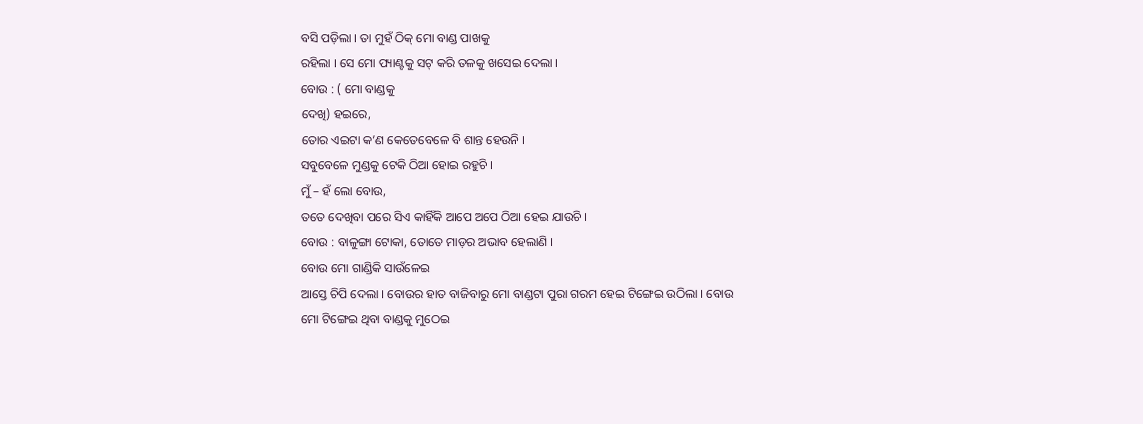ବସି ପଡ଼ିଲା । ତା ମୁହଁ ଠିକ୍ ମୋ ବାଣ୍ଡ ପାଖକୁ
ରହିଲା । ସେ ମୋ ପ୍ୟାଣ୍ଟକୁ ସଟ୍ କରି ତଳକୁ ଖସେଇ ଦେଲା ।
ବୋଉ : ( ମୋ ବାଣ୍ଡକୁ
ଦେଖି) ହଇରେ,
ତୋର ଏଇଟା କ’ଣ କେତେବେଳେ ବି ଶାନ୍ତ ହେଉନି ।
ସବୁବେଳେ ମୁଣ୍ଡକୁ ଟେକି ଠିଆ ହୋଇ ରହୁଚି ।
ମୁଁ – ହଁ ଲୋ ବୋଉ,
ତତେ ଦେଖିବା ପରେ ସିଏ କାହିଁକି ଆପେ ଅପେ ଠିଆ ହେଇ ଯାଉଚି ।
ବୋଉ : ବାଳୁଙ୍ଗା ଟୋକା, ତୋତେ ମାଡ଼ର ଅଭାବ ହେଲାଣି ।
ବୋଉ ମୋ ଗାଣ୍ଡିକି ସାଉଁଳେଇ
ଆସ୍ତେ ଚିପି ଦେଲା । ବୋଉର ହାତ ବାଜିବାରୁ ମୋ ବାଣ୍ଡଟା ପୁରା ଗରମ ହେଇ ଟିଙ୍ଗେଇ ଉଠିଲା । ବୋଉ
ମୋ ଟିଙ୍ଗେଇ ଥିବା ବାଣ୍ଡକୁ ମୁଠେଇ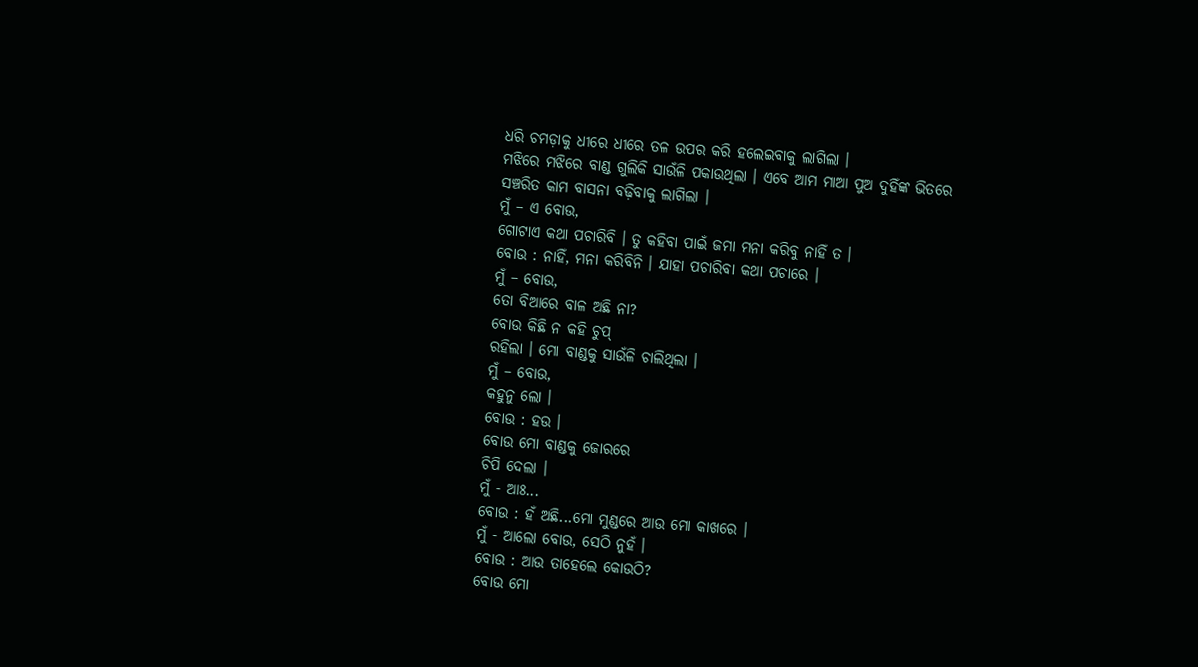ଧରି ଚମଡ଼ାକୁ ଧୀରେ ଧୀରେ ତଳ ଉପର କରି ହଲେଇବାକୁ ଲାଗିଲା ।
ମଝିରେ ମଝିରେ ବାଣ୍ଡ ଗୁଲିକି ସାଉଁଳି ପକାଉଥିଲା । ଏବେ ଆମ ମାଆ ପୁଅ ଦୁହିଁଙ୍କ ଭିତରେ
ସଞ୍ଚରିତ କାମ ବାସନା ବଢ଼ିବାକୁ ଲାଗିଲା ।
ମୁଁ – ଏ ବୋଉ,
ଗୋଟାଏ କଥା ପଚାରିବି । ତୁ କହିବା ପାଇଁ ଜମା ମନା କରିବୁ ନାହିଁ ତ ।
ବୋଉ : ନାହିଁ, ମନା କରିବିନି । ଯାହା ପଚାରିବା କଥା ପଚାରେ ।
ମୁଁ – ବୋଉ,
ତୋ ବିଆରେ ବାଳ ଅଛି ନା?
ବୋଉ କିଛି ନ କହି ଚୁପ୍
ରହିଲା । ମୋ ବାଣ୍ଡକୁ ସାଉଁଳି ଚାଲିଥିଲା ।
ମୁଁ – ବୋଉ,
କହୁନୁ ଲୋ ।
ବୋଉ : ହଉ ।
ବୋଉ ମୋ ବାଣ୍ଡକୁ ଜୋରରେ
ଚିପି ଦେଲା ।
ମୁଁ - ଆଃ...
ବୋଉ : ହଁ ଅଛି...ମୋ ମୁଣ୍ଡରେ ଆଉ ମୋ କାଖରେ ।
ମୁଁ - ଆଲୋ ବୋଉ, ସେଠି ନୁହଁ ।
ବୋଉ : ଆଉ ତାହେଲେ କୋଉଠି?
ବୋଉ ମୋ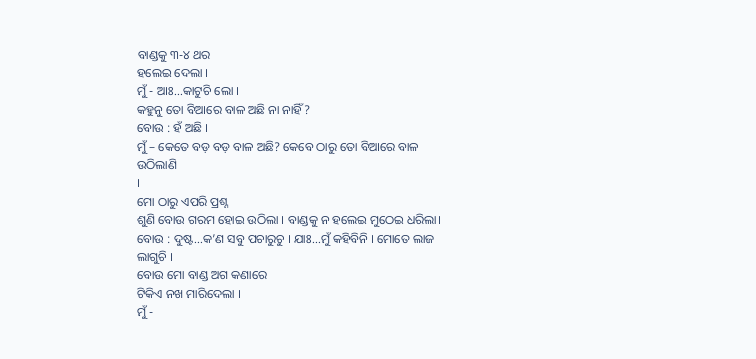ବାଣ୍ଡକୁ ୩-୪ ଥର
ହଲେଇ ଦେଲା ।
ମୁଁ - ଆଃ...କାଟୁଚି ଲୋ ।
କହୁନୁ ତୋ ବିଆରେ ବାଳ ଅଛି ନା ନାହିଁ?
ବୋଉ : ହଁ ଅଛି ।
ମୁଁ – କେତେ ବଡ଼ ବଡ଼ ବାଳ ଅଛି? କେବେ ଠାରୁ ତୋ ବିଆରେ ବାଳ ଉଠିଲାଣି
।
ମୋ ଠାରୁ ଏପରି ପ୍ରଶ୍ନ
ଶୁଣି ବୋଉ ଗରମ ହୋଇ ଉଠିଲା । ବାଣ୍ଡକୁ ନ ହଲେଇ ମୁଠେଇ ଧରିଲା।
ବୋଉ : ଦୁଷ୍ଟ...କ’ଣ ସବୁ ପଚାରୁଚୁ । ଯାଃ...ମୁଁ କହିବିନି । ମୋତେ ଲାଜ ଲାଗୁଚି ।
ବୋଉ ମୋ ବାଣ୍ଡ ଅଗ କଣାରେ
ଟିକିଏ ନଖ ମାରିଦେଲା ।
ମୁଁ -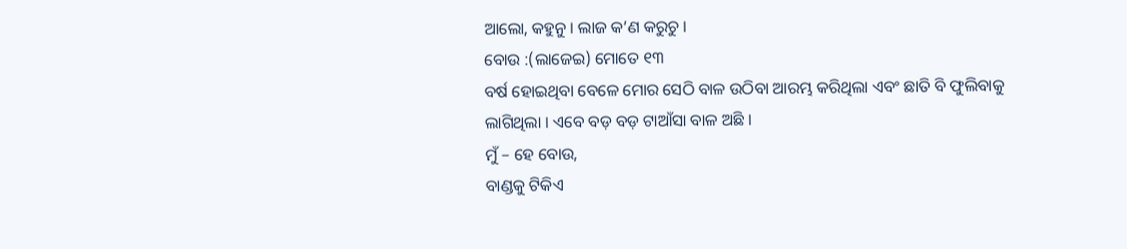ଆଲୋ, କହୁନୁ । ଲାଜ କ’ଣ କରୁଚୁ ।
ବୋଉ :(ଲାଜେଇ) ମୋତେ ୧୩
ବର୍ଷ ହୋଇଥିବା ବେଳେ ମୋର ସେଠି ବାଳ ଉଠିବା ଆରମ୍ଭ କରିଥିଲା ଏବଂ ଛାତି ବି ଫୁଲିବାକୁ
ଲାଗିଥିଲା । ଏବେ ବଡ଼ ବଡ଼ ଟାଆଁସା ବାଳ ଅଛି ।
ମୁଁ – ହେ ବୋଉ,
ବାଣ୍ଡକୁ ଟିକିଏ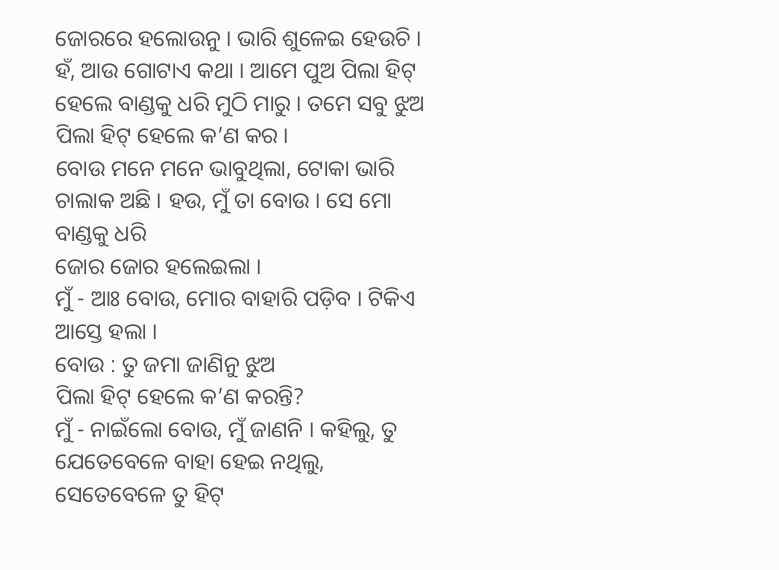ଜୋରରେ ହଲୋଉନୁ । ଭାରି ଶୁଳେଇ ହେଉଚି । ହଁ, ଆଉ ଗୋଟାଏ କଥା । ଆମେ ପୁଅ ପିଲା ହିଟ୍ ହେଲେ ବାଣ୍ଡକୁ ଧରି ମୁଠି ମାରୁ । ତମେ ସବୁ ଝୁଅ
ପିଲା ହିଟ୍ ହେଲେ କ’ଣ କର ।
ବୋଉ ମନେ ମନେ ଭାବୁଥିଲା, ଟୋକା ଭାରି ଚାଲାକ ଅଛି । ହଉ, ମୁଁ ତା ବୋଉ । ସେ ମୋ ବାଣ୍ଡକୁ ଧରି
ଜୋର ଜୋର ହଲେଇଲା ।
ମୁଁ - ଆଃ ବୋଉ, ମୋର ବାହାରି ପଡ଼ିବ । ଟିକିଏ ଆସ୍ତେ ହଲା ।
ବୋଉ : ତୁ ଜମା ଜାଣିନୁ ଝୁଅ
ପିଲା ହିଟ୍ ହେଲେ କ’ଣ କରନ୍ତି?
ମୁଁ - ନାଇଁଲୋ ବୋଉ, ମୁଁ ଜାଣନି । କହିଲୁ, ତୁ ଯେତେବେଳେ ବାହା ହେଇ ନଥିଲୁ, ସେତେବେଳେ ତୁ ହିଟ୍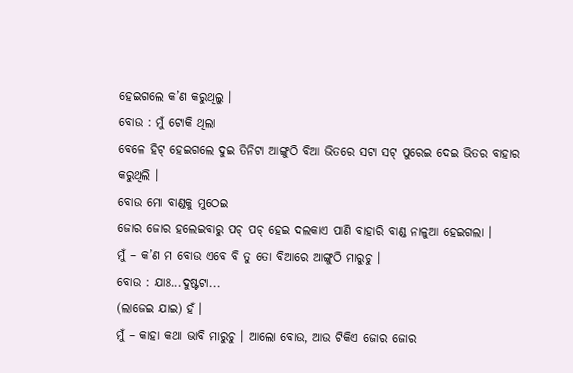ହେଇଗଲେ କ’ଣ କରୁଥିଲୁ ।
ବୋଉ : ମୁଁ ଟୋକି ଥିଲା
ବେଳେ ହିଟ୍ ହେଇଗଲେ ଦୁଇ ତିନିଟା ଆଙ୍ଗୁଠି ବିଆ ଭିତରେ ସଟା ସଟ୍ ପୁରେଇ ଦେଇ ଭିତର ବାହାର
କରୁଥିଲି ।
ବୋଉ ମୋ ବାଣ୍ଡକୁ ମୁଠେଇ
ଜୋର ଜୋର ହଲେଇବାରୁ ପଚ୍ ପଚ୍ ହେଇ ଦଲକାଏ ପାଣି ବାହାରି ବାଣ୍ଡ ନାଳୁଆ ହେଇଗଲା ।
ମୁଁ – କ’ଣ ମ ବୋଉ ଏବେ ବି ତୁ ତୋ ବିଆରେ ଆଙ୍ଗୁଠି ମାରୁଚୁ ।
ବୋଉ : ଯାଃ...ଦୁଷ୍ଟଟା...
(ଲାଜେଇ ଯାଇ) ହଁ ।
ମୁଁ – କାହା କଥା ଭାବି ମାରୁଚୁ । ଆଲୋ ବୋଉ, ଆଉ ଟିକିଏ ଜୋର ଜୋର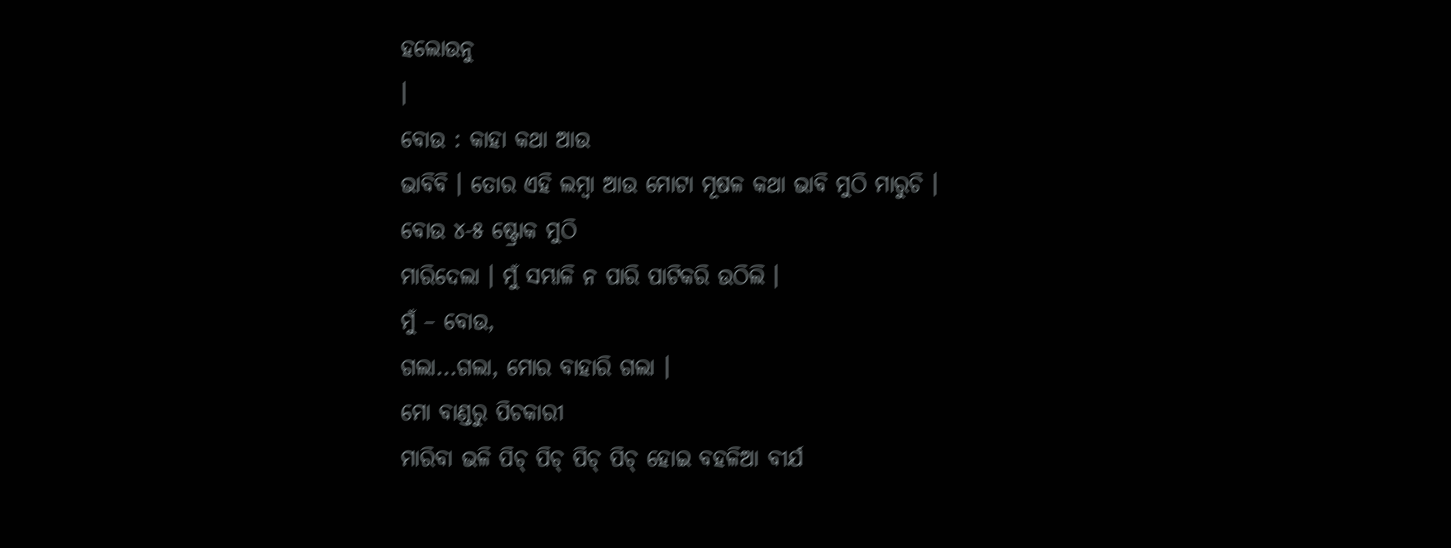ହଲୋଉନୁ
।
ବୋଉ : କାହା କଥା ଆଉ
ଭାବିବି । ତୋର ଏହି ଲମ୍ବା ଆଉ ମୋଟା ମୂଷଳ କଥା ଭାବି ମୁଠି ମାରୁଚି ।
ବୋଉ ୪-୫ ଷ୍ଟ୍ରୋକ ମୁଠି
ମାରିଦେଲା । ମୁଁ ସମ୍ଭାଳି ନ ପାରି ପାଟିକରି ଉଠିଲି ।
ମୁଁ – ବୋଉ,
ଗଲା...ଗଲା, ମୋର ବାହାରି ଗଲା ।
ମୋ ବାଣ୍ଡରୁ ପିଚକାରୀ
ମାରିବା ଭଳି ପିଚ୍ ପିଚ୍ ପିଚ୍ ପିଚ୍ ହୋଇ ବହଳିଆ ବୀର୍ଯ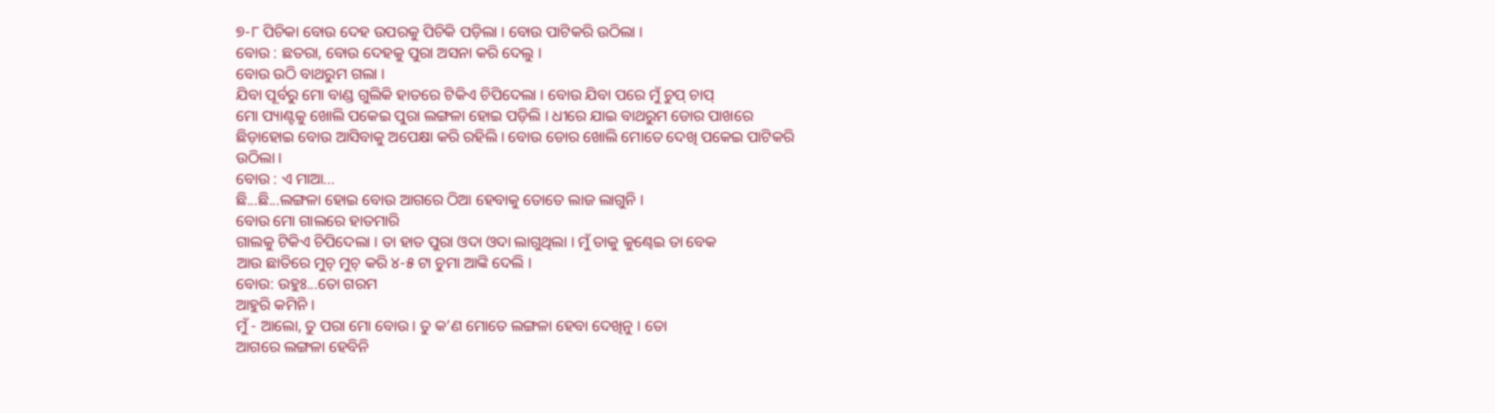୭-୮ ପିଚିକା ବୋଉ ଦେହ ଉପରକୁ ପିଚିକି ପଡ଼ିଲା । ବୋଉ ପାଟିକରି ଉଠିଲା ।
ବୋଉ : ଛତରା, ବୋଉ ଦେହକୁ ପୁରା ଅସନା କରି ଦେଲୁ ।
ବୋଉ ଉଠି ବାଥରୁମ ଗଲା ।
ଯିବା ପୂର୍ବରୁ ମୋ ବାଣ୍ଡ ଗୁଲିକି ହାତରେ ଟିକିଏ ଚିପିଦେଲା । ବୋଉ ଯିବା ପରେ ମୁଁ ଚୁପ୍ ଚାପ୍
ମୋ ପ୍ୟାଣ୍ଟକୁ ଖୋଲି ପକେଇ ପୁରା ଲଙ୍ଗଳା ହୋଇ ପଡ଼ିଲି । ଧୀରେ ଯାଇ ବାଥରୁମ ଡୋର ପାଖରେ
ଛିଡ଼ାହୋଇ ବୋଉ ଆସିବାକୁ ଅପେକ୍ଷା କରି ରହିଲି । ବୋଉ ଡୋର ଖୋଲି ମୋତେ ଦେଖି ପକେଇ ପାଟିକରି
ଉଠିଲା ।
ବୋଉ : ଏ ମାଆ...
ଛି...ଛି...ଲଙ୍ଗଳା ହୋଇ ବୋଉ ଆଗରେ ଠିଆ ହେବାକୁ ତୋତେ ଲାଜ ଲାଗୁନି ।
ବୋଉ ମୋ ଗାଲରେ ହାତମାରି
ଗାଲକୁ ଟିକିଏ ଚିପିଦେଲା । ତା ହାତ ପୁରା ଓଦା ଓଦା ଲାଗୁଥିଲା । ମୁଁ ତାକୁ କୁଣ୍ଢେଇ ତା ବେକ
ଆଉ ଛାତିରେ ମୁଚ୍ ମୁଚ୍ କରି ୪-୫ ଟା ଚୁମା ଆଙ୍କି ଦେଲି ।
ବୋଉ: ଉହୁଃ...ତୋ ଗରମ
ଆହୁରି କମିନି ।
ମୁଁ - ଆଲୋ, ତୁ ପରା ମୋ ବୋଉ । ତୁ କ’ଣ ମୋତେ ଲଙ୍ଗଳା ହେବା ଦେଖିନୁ । ତୋ
ଆଗରେ ଲଙ୍ଗଳା ହେବିନି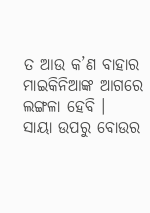ତ ଆଉ କ’ଣ ବାହାର ମାଇକିନିଆଙ୍କ ଆଗରେ
ଲଙ୍ଗଳା ହେବି ।
ସାୟା ଉପରୁ ବୋଉର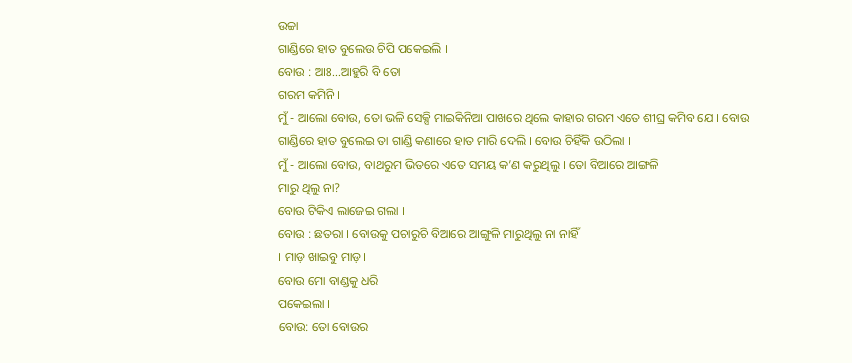ଉଚ୍ଚା
ଗାଣ୍ଡିରେ ହାତ ବୁଲେଉ ଚିପି ପକେଇଲି ।
ବୋଉ : ଆଃ...ଆହୁରି ବି ତୋ
ଗରମ କମିନି ।
ମୁଁ - ଆଲୋ ବୋଉ, ତୋ ଭଳି ସେକ୍ସି ମାଇକିନିଆ ପାଖରେ ଥିଲେ କାହାର ଗରମ ଏତେ ଶୀଘ୍ର କମିବ ଯେ । ବୋଉ
ଗାଣ୍ଡିରେ ହାତ ବୁଲେଇ ତା ଗାଣ୍ଡି କଣାରେ ହାତ ମାରି ଦେଲି । ବୋଉ ଚିହିଁକି ଉଠିଲା ।
ମୁଁ - ଆଲୋ ବୋଉ, ବାଥରୁମ ଭିତରେ ଏତେ ସମୟ କ’ଣ କରୁଥିଲୁ । ତୋ ବିଆରେ ଆଙ୍ଗଳି
ମାରୁ ଥିଲୁ ନା?
ବୋଉ ଟିକିଏ ଲାଜେଇ ଗଲା ।
ବୋଉ : ଛତରା । ବୋଉକୁ ପଚାରୁଚି ବିଆରେ ଆଙ୍ଗୁଳି ମାରୁଥିଲୁ ନା ନାହିଁ
। ମାଡ଼ ଖାଇବୁ ମାଡ଼।
ବୋଉ ମୋ ବାଣ୍ଡକୁ ଧରି
ପକେଇଲା ।
ବୋଉ: ତୋ ବୋଉର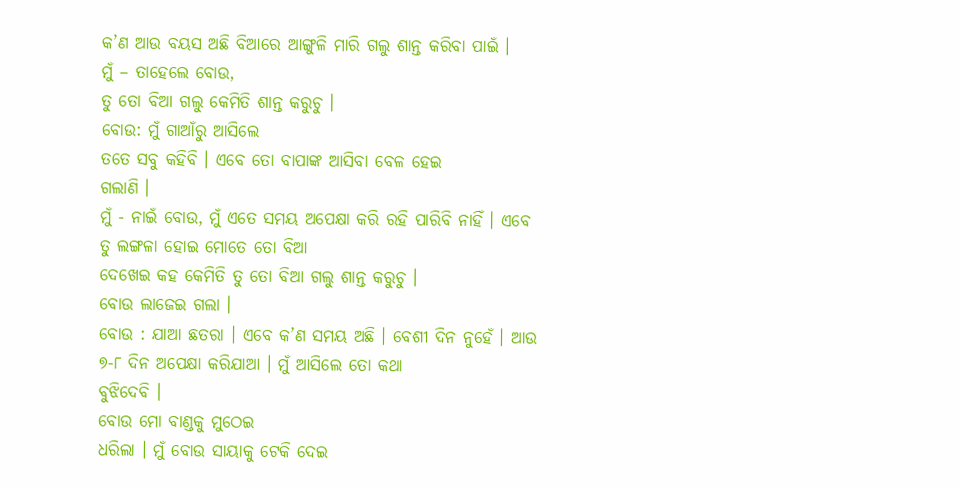କ’ଣ ଆଉ ବୟସ ଅଛି ବିଆରେ ଆଙ୍ଗୁଳି ମାରି ଗଲୁ ଶାନ୍ତ କରିବା ପାଇଁ ।
ମୁଁ – ତାହେଲେ ବୋଉ,
ତୁ ତୋ ବିଆ ଗଲୁ କେମିତି ଶାନ୍ତ କରୁଚୁ ।
ବୋଉ: ମୁଁ ଗାଆଁରୁ ଆସିଲେ
ତତେ ସବୁ କହିବି । ଏବେ ତୋ ବାପାଙ୍କ ଆସିବା ବେଳ ହେଇ
ଗଲାଣି ।
ମୁଁ - ନାଇଁ ବୋଉ, ମୁଁ ଏତେ ସମୟ ଅପେକ୍ଷା କରି ରହି ପାରିବି ନାହିଁ । ଏବେ ତୁ ଲଙ୍ଗଳା ହୋଇ ମୋତେ ତୋ ବିଆ
ଦେଖେଇ କହ କେମିତି ତୁ ତୋ ବିଆ ଗଲୁ ଶାନ୍ତ କରୁଚୁ ।
ବୋଉ ଲାଜେଇ ଗଲା ।
ବୋଉ : ଯାଆ ଛତରା । ଏବେ କ’ଣ ସମୟ ଅଛି । ବେଶୀ ଦିନ ନୁହେଁ । ଆଉ ୭-୮ ଦିନ ଅପେକ୍ଷା କରିଯାଆ । ମୁଁ ଆସିଲେ ତୋ କଥା
ବୁଝିଦେବି ।
ବୋଉ ମୋ ବାଣ୍ଡକୁ ମୁଠେଇ
ଧରିଲା । ମୁଁ ବୋଉ ସାୟାକୁ ଟେକି ଦେଇ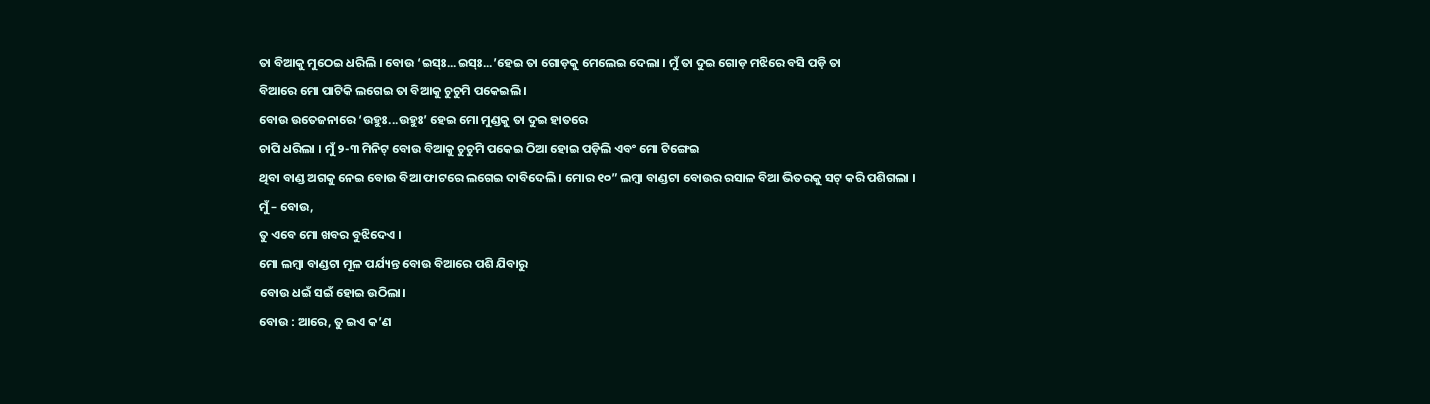ତା ବିଆକୁ ମୁଠେଇ ଧରିଲି । ବୋଉ ‘ଇସ୍ଃ...ଇସ୍ଃ...’ହେଇ ତା ଗୋଡ଼କୁ ମେଲେଇ ଦେଲା । ମୁଁ ତା ଦୁଇ ଗୋଡ଼ ମଝିରେ ବସି ପଡ଼ି ତା
ବିଆରେ ମୋ ପାଟିକି ଲଗେଇ ତା ବିଆକୁ ଚୁଚୁମି ପକେଇଲି ।
ବୋଉ ଉତେଜନାରେ ‘ଉହୁଃ...ଉହୁଃ’ ହେଇ ମୋ ମୁଣ୍ଡକୁ ତା ଦୁଇ ହାତରେ
ଚାପି ଧରିଲା । ମୁଁ ୨-୩ ମିନିଟ୍ ବୋଉ ବିଆକୁ ଚୁଚୁମି ପକେଇ ଠିଆ ହୋଇ ପଡ଼ିଲି ଏବଂ ମୋ ଟିଙ୍ଗେଇ
ଥିବା ବାଣ୍ଡ ଅଗକୁ ନେଇ ବୋଉ ବିଆ ଫାଟରେ ଲଗେଇ ଦାବିଦେଲି । ମୋର ୧୦” ଲମ୍ବା ବାଣ୍ଡଟା ବୋଉର ରସାଳ ବିଆ ଭିତରକୁ ସଟ୍ କରି ପଶିଗଲା ।
ମୁଁ – ବୋଉ,
ତୁ ଏବେ ମୋ ଖବର ବୁଝିଦେଏ ।
ମୋ ଲମ୍ବା ବାଣ୍ଡଟା ମୂଳ ପର୍ଯ୍ୟନ୍ତ ବୋଉ ବିଆରେ ପଶି ଯିବାରୁ
ବୋଉ ଧଇଁ ସଇଁ ହୋଇ ଉଠିଲା।
ବୋଉ : ଆରେ, ତୁ ଇଏ କ’ଣ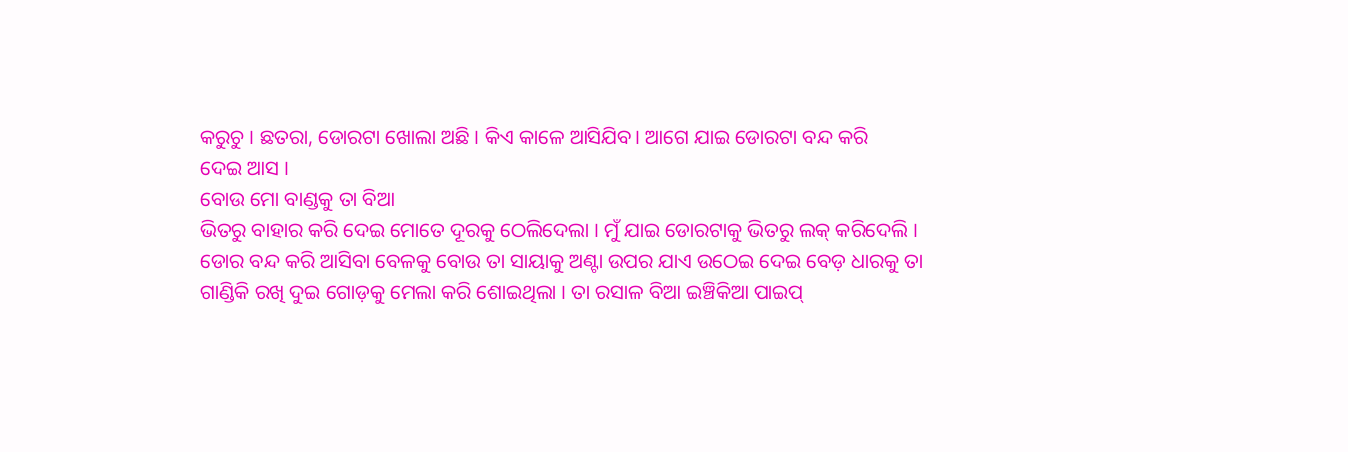କରୁଚୁ । ଛତରା, ଡୋରଟା ଖୋଲା ଅଛି । କିଏ କାଳେ ଆସିଯିବ। ଆଗେ ଯାଇ ଡୋରଟା ବନ୍ଦ କରି
ଦେଇ ଆସ ।
ବୋଉ ମୋ ବାଣ୍ଡକୁ ତା ବିଆ
ଭିତରୁ ବାହାର କରି ଦେଇ ମୋତେ ଦୂରକୁ ଠେଲିଦେଲା । ମୁଁ ଯାଇ ଡୋରଟାକୁ ଭିତରୁ ଲକ୍ କରିଦେଲି ।
ଡୋର ବନ୍ଦ କରି ଆସିବା ବେଳକୁ ବୋଉ ତା ସାୟାକୁ ଅଣ୍ଟା ଉପର ଯାଏ ଉଠେଇ ଦେଇ ବେଡ଼ ଧାରକୁ ତା
ଗାଣ୍ଡିକି ରଖି ଦୁଇ ଗୋଡ଼କୁ ମେଲା କରି ଶୋଇଥିଲା । ତା ରସାଳ ବିଆ ଇଞ୍ଚିକିଆ ପାଇପ୍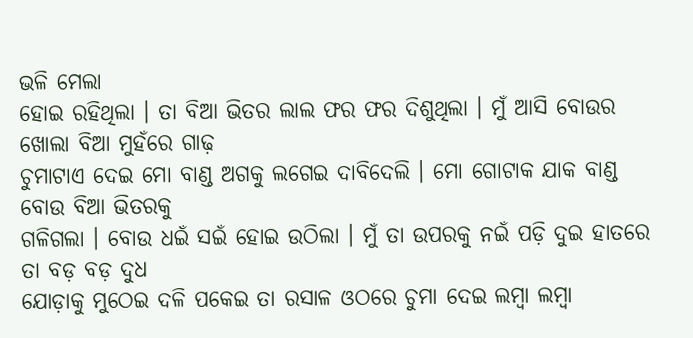ଭଳି ମେଲା
ହୋଇ ରହିଥିଲା । ତା ବିଆ ଭିତର ଲାଲ ଫର ଫର ଦିଶୁଥିଲା । ମୁଁ ଆସି ବୋଉର ଖୋଲା ବିଆ ମୁହଁରେ ଗାଢ଼
ଚୁମାଟାଏ ଦେଇ ମୋ ବାଣ୍ଡ ଅଗକୁ ଲଗେଇ ଦାବିଦେଲି । ମୋ ଗୋଟାକ ଯାକ ବାଣ୍ଡ ବୋଉ ବିଆ ଭିତରକୁ
ଗଳିଗଲା । ବୋଉ ଧଇଁ ସଇଁ ହୋଇ ଉଠିଲା । ମୁଁ ତା ଉପରକୁ ନଇଁ ପଡ଼ି ଦୁଇ ହାତରେ ତା ବଡ଼ ବଡ଼ ଦୁଧ
ଯୋଡ଼ାକୁ ମୁଠେଇ ଦଳି ପକେଇ ତା ରସାଳ ଓଠରେ ଚୁମା ଦେଇ ଲମ୍ବା ଲମ୍ବା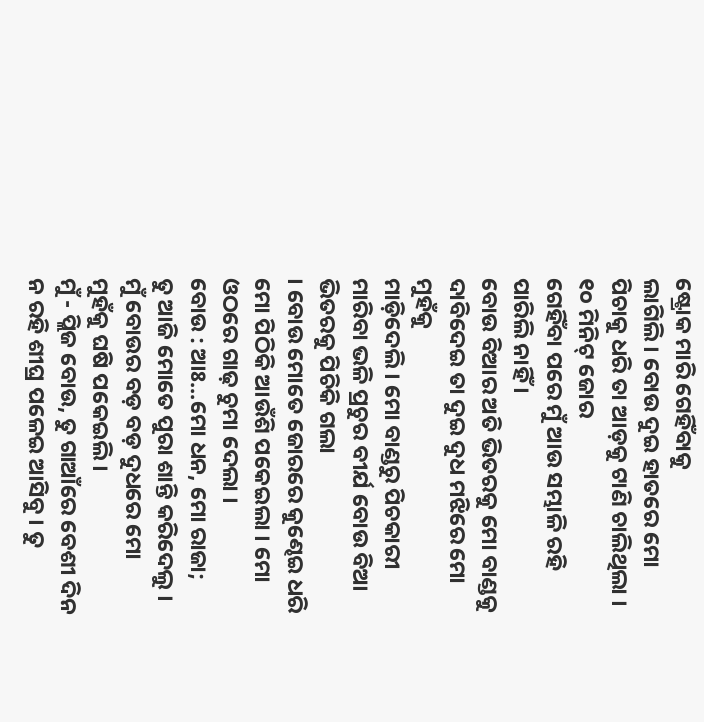ଷ୍ଟ୍ରୋକ ମାରି ଗେହିଁବାକୁ
ଲାଗିଲି । ବୋଉ ଦୁଇ ହାତରେ ମୋ ପିଚାକୁ ଧରି ତା ଆଡ଼କୁ ଟାଣି ଚାଲିଥିଲା । ୧୦ ମିନିଟ୍ ଜୋର
ଗେହିଁବା ପରେ ମୁଁ ଆଉ ସମ୍ଭାଳି ରହି ପାରିଲି ନାହିଁ ।
ବୋଉ ବିଆର ଅତି ଭିତରକୁ ମୋ ବାଣ୍ଡକୁ ଦାବିଦେଇ ତା ଦୁଇ ଦୁଧ ମଝିରେ ମୋ ମୁହଁକୁ
ମାଡ଼ିଦେଲି । ମୋ ବାଣ୍ଡରୁ ପିଚକାରୀ ମାରିବା ଭଳି ପ୍ରଚୁର ବୀର୍ଯ ବୋଉ ବିଆ ଭିତରକୁ ପିଚିକି ଗଲା
। ବୋଉ ମୋତେ ଜୋରରେ କୁଣ୍ଢେଇ ଧରି ମୋ ପିଠିକି ଆଉଁଶି ପକେଇଲା । ମୋ ଓଠରେ ଗାଢ଼ ଚୁମା ଦେଲା ।
ବୋଉ : ଆଃ...ମୋ ଧନ, ମୋ ରାଜା;
ତୁ ଆଜି ମୋତେ ପୁରା ଶାନ୍ତି କରିଦେଲୁ ।
ମୁଁ ବୋଉର ବଡ଼ ବଡ଼ ଦୁଧରେ ମୋ
ମୁହଁକୁ ଘଷି ପକେଇଲି ।
ମୁଁ - ପ୍ଲିଜ ବୋଉ, ତୁ ଗାଆଁରେ ବେଶୀ ଦିନ ନ ରହି ଶୀଘ୍ର ପଳେଇ ଆସିବୁ । ତୁ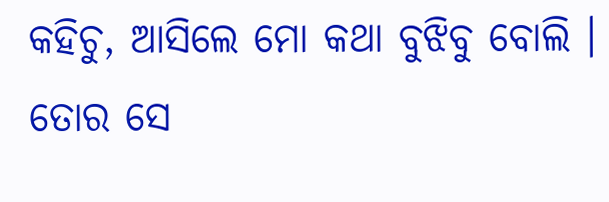କହିଚୁ, ଆସିଲେ ମୋ କଥା ବୁଝିବୁ ବୋଲି । ତୋର ସେ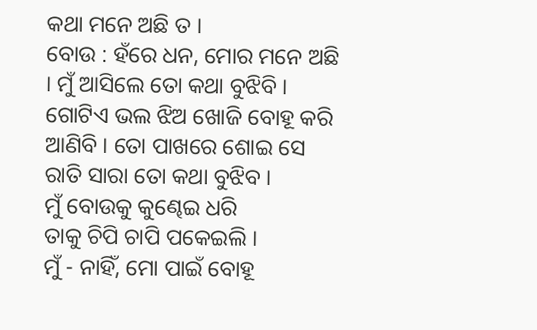କଥା ମନେ ଅଛି ତ ।
ବୋଉ : ହଁରେ ଧନ, ମୋର ମନେ ଅଛି । ମୁଁ ଆସିଲେ ତୋ କଥା ବୁଝିବି । ଗୋଟିଏ ଭଲ ଝିଅ ଖୋଜି ବୋହୂ କରି ଆଣିବି । ତୋ ପାଖରେ ଶୋଇ ସେ ରାତି ସାରା ତୋ କଥା ବୁଝିବ ।
ମୁଁ ବୋଉକୁ କୁଣ୍ଢେଇ ଧରି
ତାକୁ ଚିପି ଚାପି ପକେଇଲି ।
ମୁଁ - ନାହିଁ, ମୋ ପାଇଁ ବୋହୂ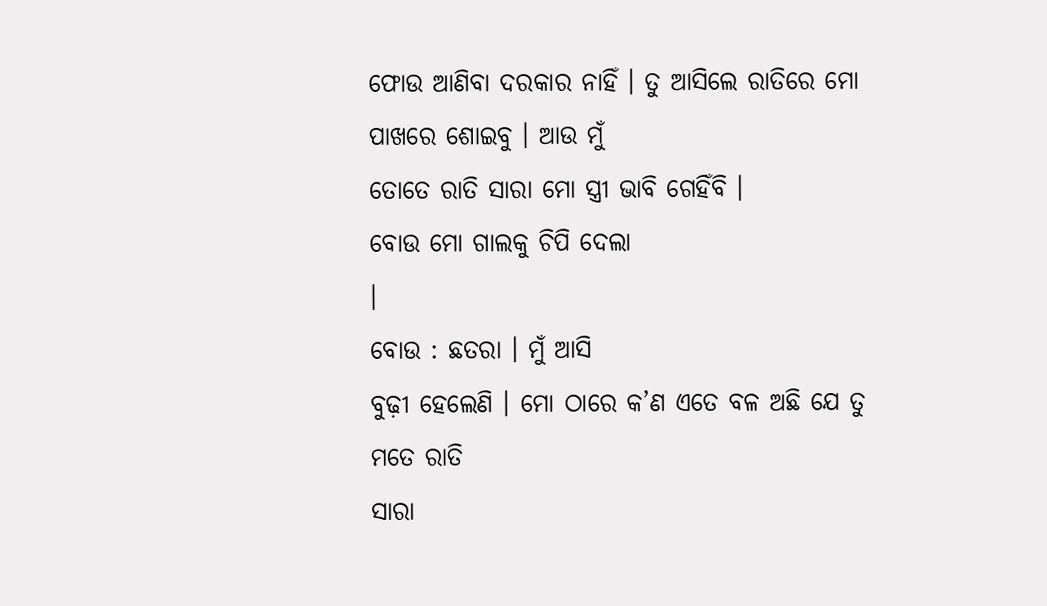ଫୋଉ ଆଣିବା ଦରକାର ନାହିଁ । ତୁ ଆସିଲେ ରାତିରେ ମୋ ପାଖରେ ଶୋଇବୁ । ଆଉ ମୁଁ
ତୋତେ ରାତି ସାରା ମୋ ସ୍ତ୍ରୀ ଭାବି ଗେହିଁବି ।
ବୋଉ ମୋ ଗାଲକୁ ଚିପି ଦେଲା
।
ବୋଉ : ଛତରା । ମୁଁ ଆସି
ବୁଢ଼ୀ ହେଲେଣି । ମୋ ଠାରେ କ’ଣ ଏତେ ବଳ ଅଛି ଯେ ତୁ ମତେ ରାତି
ସାରା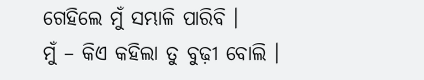ଗେହିଲେ ମୁଁ ସମ୍ଭାଳି ପାରିବି ।
ମୁଁ – କିଏ କହିଲା ତୁ ବୁଢ଼ୀ ବୋଲି ।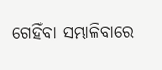ଗେହିଁବା ସମ୍ଭାଳିବାରେ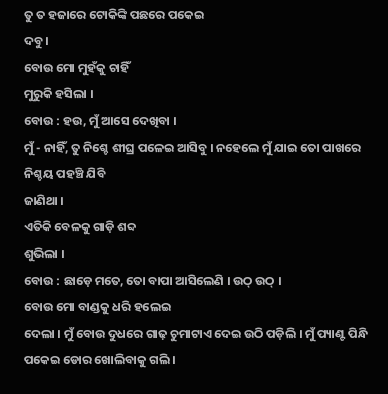ତୁ ତ ହଜାରେ ଟୋକିଙ୍କି ପଛରେ ପକେଇ
ଦବୁ ।
ବୋଉ ମୋ ମୁହଁକୁ ଚାହିଁ
ମୁରୁକି ହସିଲା ।
ବୋଉ : ହଉ, ମୁଁ ଆସେ ଦେଖିବା ।
ମୁଁ - ନାହିଁ, ତୁ ନିଶ୍ଚେ ଶୀଘ୍ର ପଳେଇ ଆସିବୁ । ନହେଲେ ମୁଁ ଯାଇ ତୋ ପାଖରେ ନିଶ୍ଚୟ ପହଞ୍ଚି ଯିବି
ଜାଣିଥା ।
ଏତିକି ବେଳକୁ ଗାଡ଼ି ଶବ୍ଦ
ଶୁଭିଲା ।
ବୋଉ : ଛାଡ଼େ ମତେ, ତୋ ବାପା ଆସିଲେଣି । ଉଠ୍ ଉଠ୍ ।
ବୋଉ ମୋ ବାଣ୍ଡକୁ ଧରି ହଲେଇ
ଦେଲା । ମୁଁ ବୋଉ ଦୁଧରେ ଗାଢ଼ ଚୁମାଟାଏ ଦେଇ ଉଠି ପଡ଼ିଲି । ମୁଁ ପ୍ୟାଣ୍ଟ ପିନ୍ଧି ପକେଇ ଡୋର ଖୋଲିବାକୁ ଗଲି ।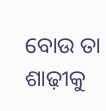ବୋଉ ତା ଶାଢ଼ୀକୁ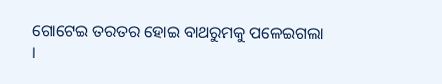ଗୋଟେଇ ତରତର ହୋଇ ବାଥରୁମକୁ ପଳେଇଗଲା ।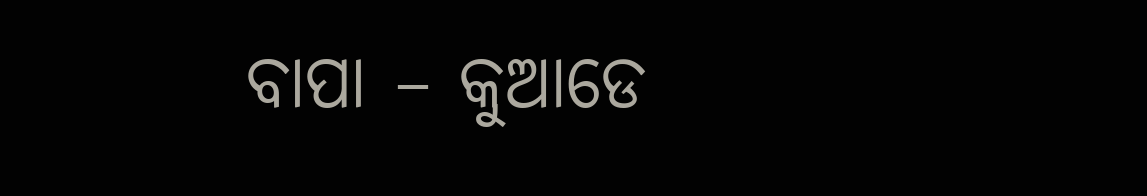ବାପା – କୁଆଡେ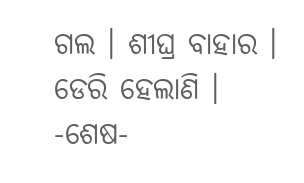ଗଲ । ଶୀଘ୍ର ବାହାର । ଡେରି ହେଲାଣି ।
-ଶେଷ-